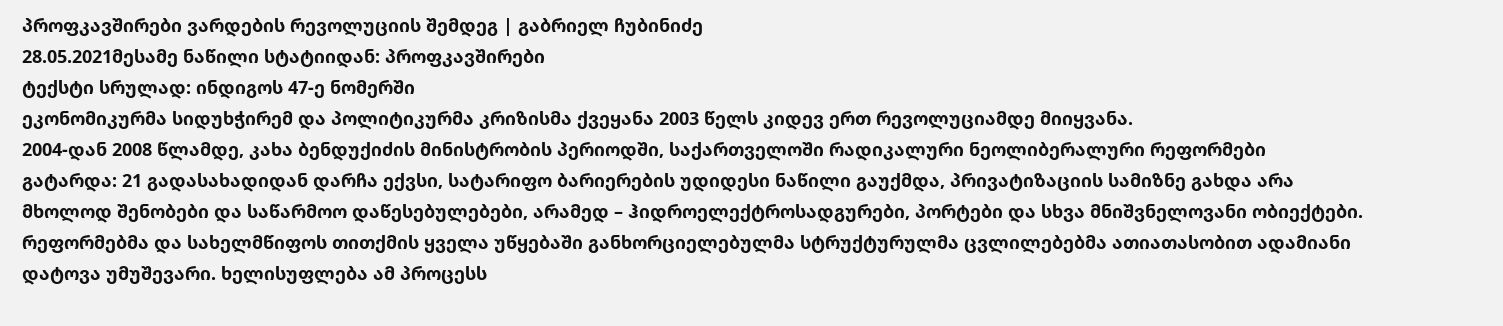პროფკავშირები ვარდების რევოლუციის შემდეგ | გაბრიელ ჩუბინიძე
28.05.2021მესამე ნაწილი სტატიიდან: პროფკავშირები
ტექსტი სრულად: ინდიგოს 47-ე ნომერში
ეკონომიკურმა სიდუხჭირემ და პოლიტიკურმა კრიზისმა ქვეყანა 2003 წელს კიდევ ერთ რევოლუციამდე მიიყვანა.
2004-დან 2008 წლამდე, კახა ბენდუქიძის მინისტრობის პერიოდში, საქართველოში რადიკალური ნეოლიბერალური რეფორმები გატარდა: 21 გადასახადიდან დარჩა ექვსი, სატარიფო ბარიერების უდიდესი ნაწილი გაუქმდა, პრივატიზაციის სამიზნე გახდა არა მხოლოდ შენობები და საწარმოო დაწესებულებები, არამედ – ჰიდროელექტროსადგურები, პორტები და სხვა მნიშვნელოვანი ობიექტები.
რეფორმებმა და სახელმწიფოს თითქმის ყველა უწყებაში განხორციელებულმა სტრუქტურულმა ცვლილებებმა ათიათასობით ადამიანი დატოვა უმუშევარი. ხელისუფლება ამ პროცესს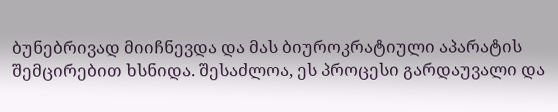ბუნებრივად მიიჩნევდა და მას ბიუროკრატიული აპარატის შემცირებით ხსნიდა. შესაძლოა, ეს პროცესი გარდაუვალი და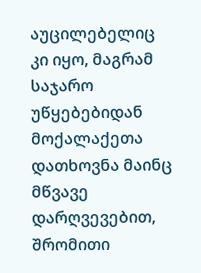აუცილებელიც კი იყო, მაგრამ საჯარო უწყებებიდან მოქალაქეთა დათხოვნა მაინც მწვავე დარღვევებით, შრომითი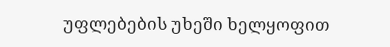უფლებების უხეში ხელყოფით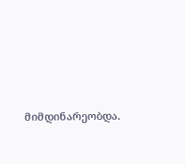მიმდინარეობდა.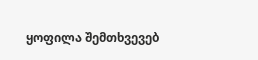ყოფილა შემთხვევებ